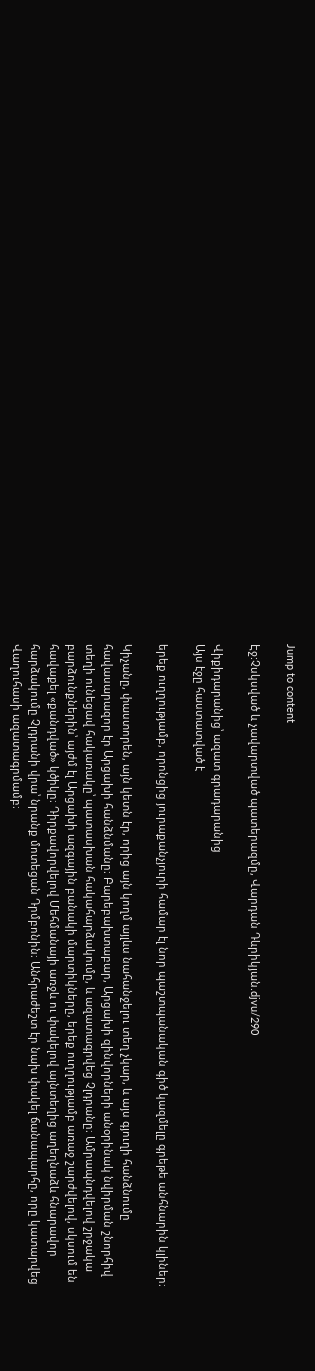Jump to content

Էջ:Չսկսված և չավարտված պատերազմը, Վարդան Դևրիկյան.djvu/290

Վիքիդարանից՝ ազատ գրադարանից
Այս էջը հաստատված է

երեք ուղղությամբ, որոնցից յուրաքանչյուրի համար էլ նոր պաշտպանական գիծ կազմելը գրեթե անհնարին կլիներ։

Կիչանը, փաստորեն, այն կետն էր, որից այն կողմ այլևս նահանջելու տեղ չկար, և այս գյուղի հանձնումը հավասարազոր էր Արցախի հանձնմանը։ Բարեբախտաբար, Արցախի զինվորների անօրինակ նվիրման շնորհիվ տեղի ունեցավ հակառակը՝ պատասխան հակահարձակումը, և ազատագրվեց Չլդրանը։ Ամրապնդվելով շրջակա բարձունքներին՝ այժմ էլ Արցախի ազգային բանակի մարտիկները, երեք ուղղությամբ առաջ շարժվելով, սկսում են հավաքել «քանդված» կծիկը։ Դիրքավորվելով Մեհմանայի առջև ու փակելով այնտեղից աղեղնաձև հնարավոր հարձակումը Չլդրանի վրա՝ նրանք մոտեցան Դրմբոնին։ Անհրաժեշտ էր նախ փակել ճանապարհը, որը կատարվեց Վաղուհասի ազատագրմամբ։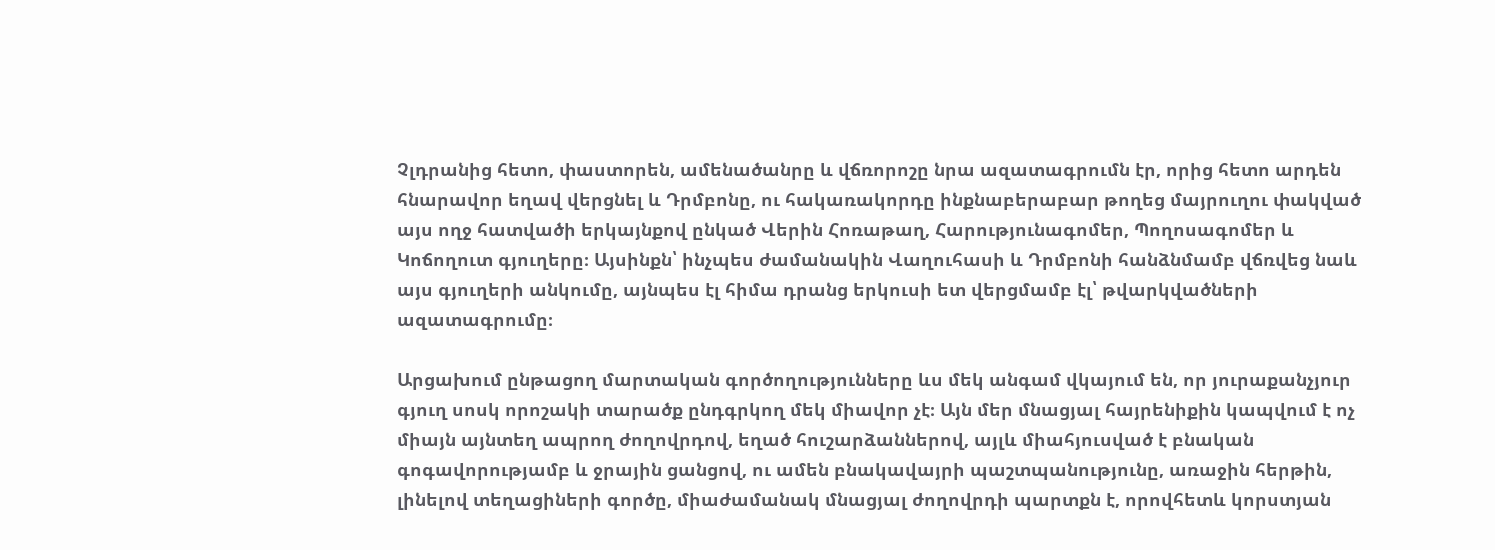Չլդրանից հետո, փաստորեն, ամենածանրը և վճռորոշը նրա ազատագրումն էր, որից հետո արդեն հնարավոր եղավ վերցնել և Դրմբոնը, ու հակառակորդը ինքնաբերաբար թողեց մայրուղու փակված այս ողջ հատվածի երկայնքով ընկած Վերին Հոռաթաղ, Հարությունագոմեր, Պողոսագոմեր և Կոճողուտ գյուղերը։ Այսինքն՝ ինչպես ժամանակին Վաղուհասի և Դրմբոնի հանձնմամբ վճռվեց նաև այս գյուղերի անկումը, այնպես էլ հիմա դրանց երկուսի ետ վերցմամբ էլ՝ թվարկվածների ազատագրումը։

Արցախում ընթացող մարտական գործողությունները ևս մեկ անգամ վկայում են, որ յուրաքանչյուր գյուղ սոսկ որոշակի տարածք ընդգրկող մեկ միավոր չէ։ Այն մեր մնացյալ հայրենիքին կապվում է ոչ միայն այնտեղ ապրող ժողովրդով, եղած հուշարձաններով, այլև միահյուսված է բնական գոգավորությամբ և ջրային ցանցով, ու ամեն բնակավայրի պաշտպանությունը, առաջին հերթին, լինելով տեղացիների գործը, միաժամանակ մնացյալ ժողովրդի պարտքն է, որովհետև կորստյան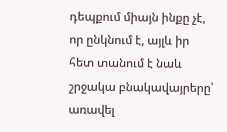դեպքում միայն ինքը չէ, որ ընկնում է, այլև իր հետ տանում է նաև շրջակա բնակավայրերը՝ առավել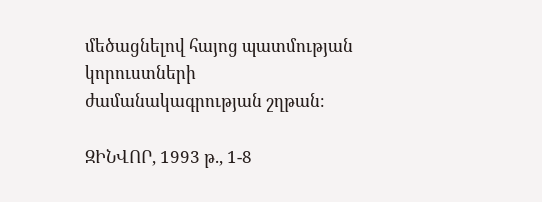մեծացնելով հայոց պատմության կորուստների ժամանակագրության շղթան։

ԶԻՆՎՈՐ, 1993 թ., 1-8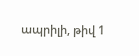ապրիլի, թիվ 1